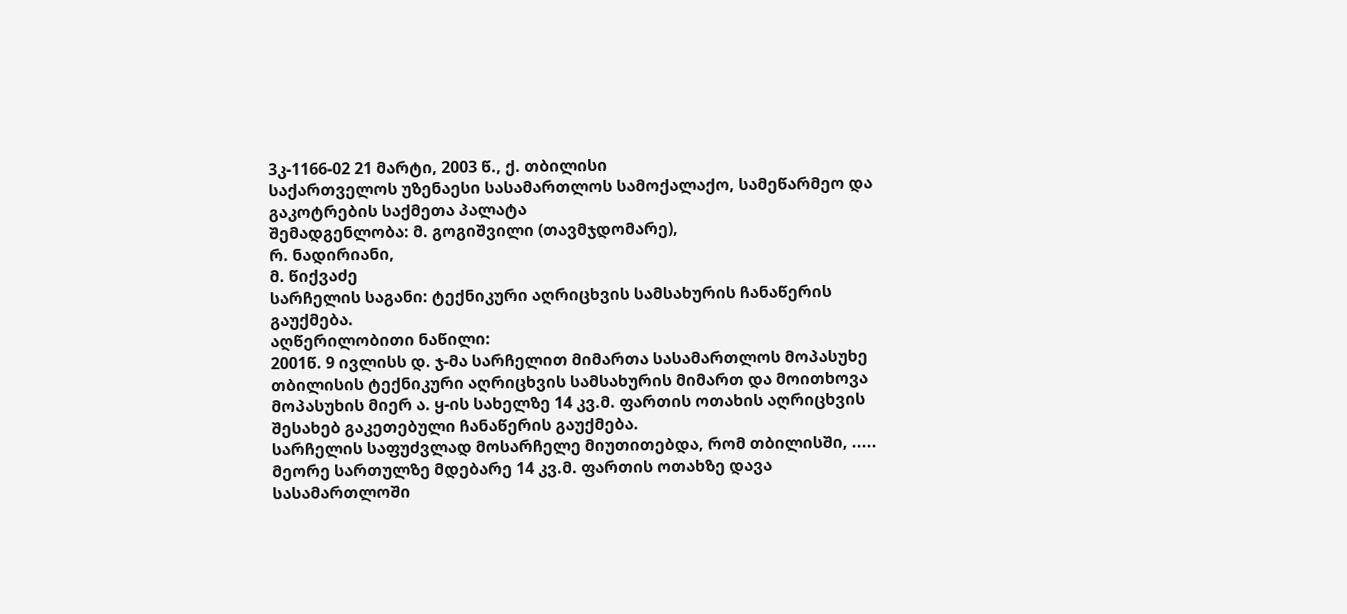3კ-1166-02 21 მარტი, 2003 წ., ქ. თბილისი
საქართველოს უზენაესი სასამართლოს სამოქალაქო, სამეწარმეო და გაკოტრების საქმეთა პალატა
შემადგენლობა: მ. გოგიშვილი (თავმჯდომარე),
რ. ნადირიანი,
მ. წიქვაძე
სარჩელის საგანი: ტექნიკური აღრიცხვის სამსახურის ჩანაწერის გაუქმება.
აღწერილობითი ნაწილი:
2001წ. 9 ივლისს დ. ჯ-მა სარჩელით მიმართა სასამართლოს მოპასუხე თბილისის ტექნიკური აღრიცხვის სამსახურის მიმართ და მოითხოვა მოპასუხის მიერ ა. ყ-ის სახელზე 14 კვ.მ. ფართის ოთახის აღრიცხვის შესახებ გაკეთებული ჩანაწერის გაუქმება.
სარჩელის საფუძვლად მოსარჩელე მიუთითებდა, რომ თბილისში, ..... მეორე სართულზე მდებარე 14 კვ.მ. ფართის ოთახზე დავა სასამართლოში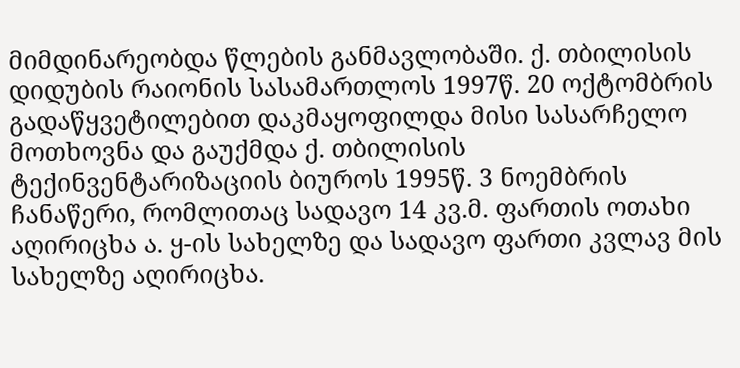მიმდინარეობდა წლების განმავლობაში. ქ. თბილისის დიდუბის რაიონის სასამართლოს 1997წ. 20 ოქტომბრის გადაწყვეტილებით დაკმაყოფილდა მისი სასარჩელო მოთხოვნა და გაუქმდა ქ. თბილისის ტექინვენტარიზაციის ბიუროს 1995წ. 3 ნოემბრის ჩანაწერი, რომლითაც სადავო 14 კვ.მ. ფართის ოთახი აღირიცხა ა. ყ-ის სახელზე და სადავო ფართი კვლავ მის სახელზე აღირიცხა.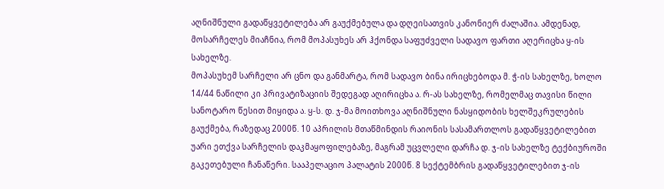აღნიშნული გადაწყვეტილება არ გაუქმებულა და დღეისათვის კანონიერ ძალაშია. ამდენად, მოსარჩელეს მიაჩნია, რომ მოპასუხეს არ ჰქონდა საფუძველი სადავო ფართი აღერიცხა ყ-ის სახელზე.
მოპასუხემ სარჩელი არ ცნო და განმარტა, რომ სადავო ბინა ირიცხებოდა მ. ჭ-ის სახელზე, ხოლო 14/44 ნაწილი კი პრივატიზაციის შედეგად აღირიცხა ა. რ-ას სახელზე, რომელმაც თავისი წილი სანოტარო წესით მიყიდა ა. ყ-ს. დ. ჯ-მა მოითხოვა აღნიშნული ნასყიდობის ხელშეკრულების გაუქმება, რაზედაც 2000წ. 10 აპრილის მთაწმინდის რაიონის სასამართლოს გადაწყვეტილებით უარი ეთქვა სარჩელის დაკმაყოფილებაზე, მაგრამ უცვლელი დარჩა დ. ჯ-ის სახელზე ტექბიუროში გაკეთებული ჩანაწერი. სააპელაციო პალატის 2000წ. 8 სექტემბრის გადაწყვეტილებით ჯ-ის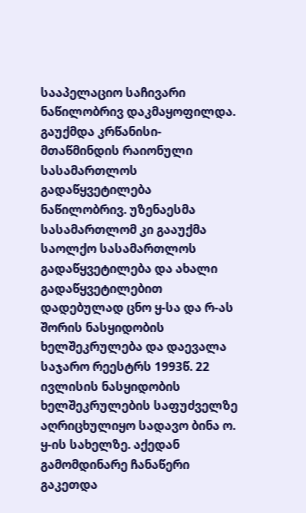სააპელაციო საჩივარი ნაწილობრივ დაკმაყოფილდა. გაუქმდა კრწანისი-მთაწმინდის რაიონული სასამართლოს გადაწყვეტილება ნაწილობრივ. უზენაესმა სასამართლომ კი გააუქმა საოლქო სასამართლოს გადაწყვეტილება და ახალი გადაწყვეტილებით დადებულად ცნო ყ-სა და რ-ას შორის ნასყიდობის ხელშეკრულება და დაევალა საჯარო რეესტრს 1993წ. 22 ივლისის ნასყიდობის ხელშეკრულების საფუძველზე აღრიცხულიყო სადავო ბინა ო. ყ-ის სახელზე. აქედან გამომდინარე ჩანაწერი გაკეთდა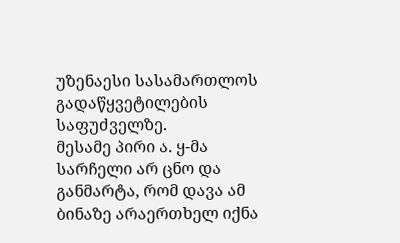უზენაესი სასამართლოს გადაწყვეტილების საფუძველზე.
მესამე პირი ა. ყ-მა სარჩელი არ ცნო და განმარტა, რომ დავა ამ ბინაზე არაერთხელ იქნა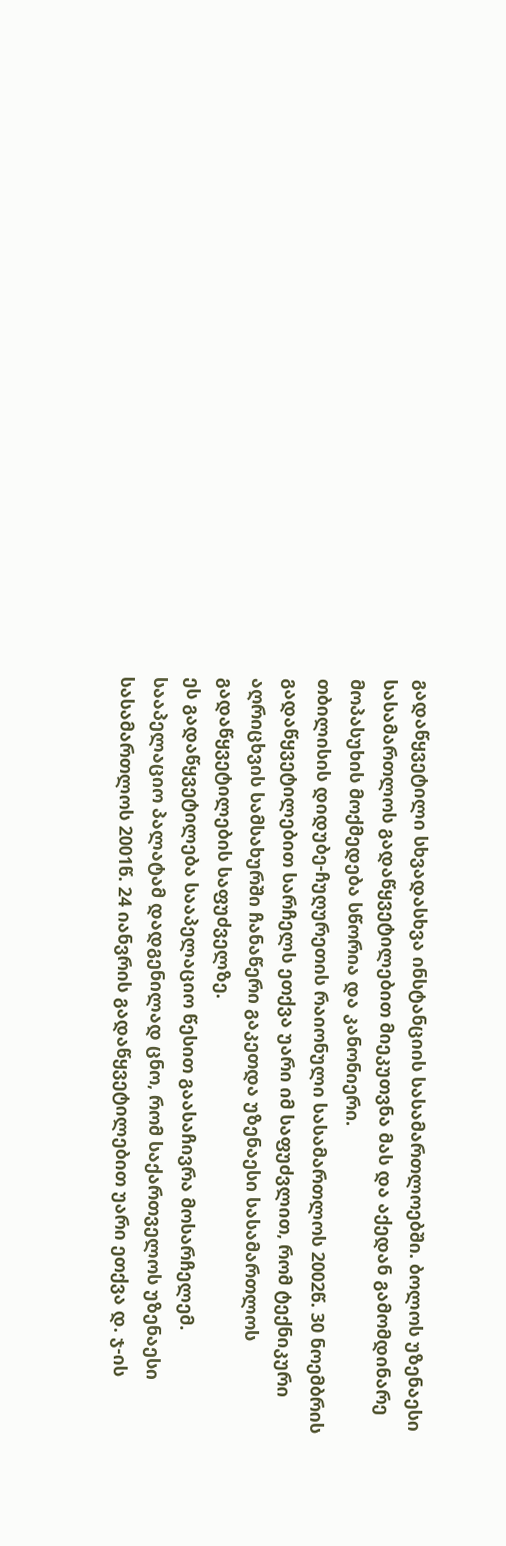გადაწყვეტილი სხვადასხვა ინსტანციის სასამართლოებში. ბოლოს უზენაესი სასამართლოს გადაწყვეტილებით მიეკუთვნა მას და აქედან გამომდინარე მოპასუხის მოქმედება სწორია და კანონიერი.
თბილისის დიდუბე-ჩუღურეთის რაიონული სასამართლოს 2002წ. 30 ნოემბრის გადაწყვეტილებით სარჩელს ეთქვა უარი იმ საფუძვლით, რომ ტექნიკური აღრიცხვის სამსახურში ჩანაწერი გაკეთდა უზენაესი სასამართლოს გადაწყვეტილების საფუძველზე.
ეს გადაწყვეტილება სააპელაციო წესით გაასაჩივრა მოსარჩელემ.
სააპელაციო პალატამ დადგენილად ცნო, რომ საქართველოს უზენაესი სასამართლოს 2001წ. 24 იანვრის გადაწყვეტილებით უარი ეთქვა დ. ჯ-ის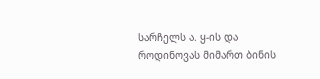სარჩელს ა. ყ-ის და როდინოვას მიმართ ბინის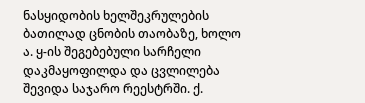ნასყიდობის ხელშეკრულების ბათილად ცნობის თაობაზე, ხოლო ა. ყ-ის შეგებებული სარჩელი დაკმაყოფილდა და ცვლილება შევიდა საჯარო რეესტრში. ქ.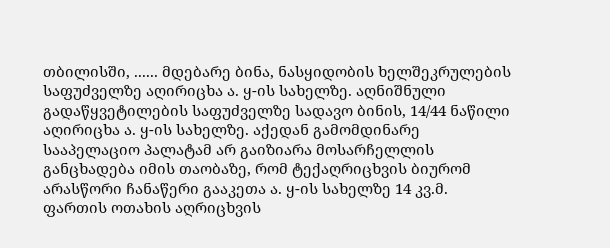თბილისში, ...... მდებარე ბინა, ნასყიდობის ხელშეკრულების საფუძველზე აღირიცხა ა. ყ-ის სახელზე. აღნიშნული გადაწყვეტილების საფუძველზე სადავო ბინის, 14/44 ნაწილი აღირიცხა ა. ყ-ის სახელზე. აქედან გამომდინარე სააპელაციო პალატამ არ გაიზიარა მოსარჩელლის განცხადება იმის თაობაზე, რომ ტექაღრიცხვის ბიურომ არასწორი ჩანაწერი გააკეთა ა. ყ-ის სახელზე 14 კვ.მ. ფართის ოთახის აღრიცხვის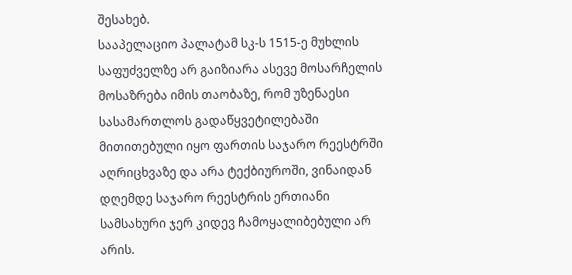შესახებ.
სააპელაციო პალატამ სკ-ს 1515-ე მუხლის საფუძველზე არ გაიზიარა ასევე მოსარჩელის მოსაზრება იმის თაობაზე, რომ უზენაესი სასამართლოს გადაწყვეტილებაში მითითებული იყო ფართის საჯარო რეესტრში აღრიცხვაზე და არა ტექბიუროში, ვინაიდან დღემდე საჯარო რეესტრის ერთიანი სამსახური ჯერ კიდევ ჩამოყალიბებული არ არის.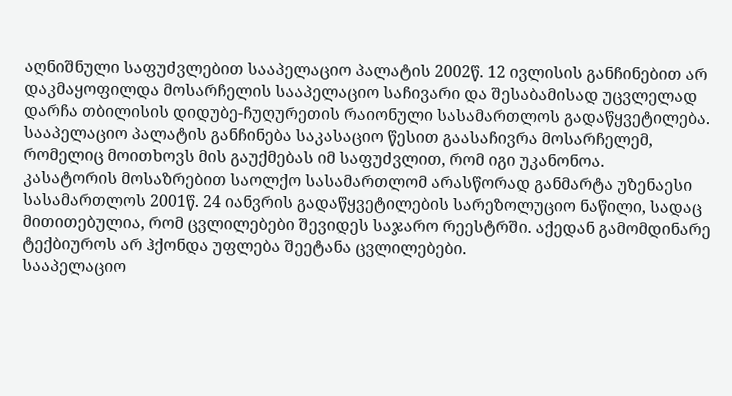აღნიშნული საფუძვლებით სააპელაციო პალატის 2002წ. 12 ივლისის განჩინებით არ დაკმაყოფილდა მოსარჩელის სააპელაციო საჩივარი და შესაბამისად უცვლელად დარჩა თბილისის დიდუბე-ჩუღურეთის რაიონული სასამართლოს გადაწყვეტილება.
სააპელაციო პალატის განჩინება საკასაციო წესით გაასაჩივრა მოსარჩელემ, რომელიც მოითხოვს მის გაუქმებას იმ საფუძვლით, რომ იგი უკანონოა.
კასატორის მოსაზრებით საოლქო სასამართლომ არასწორად განმარტა უზენაესი სასამართლოს 2001წ. 24 იანვრის გადაწყვეტილების სარეზოლუციო ნაწილი, სადაც მითითებულია, რომ ცვლილებები შევიდეს საჯარო რეესტრში. აქედან გამომდინარე ტექბიუროს არ ჰქონდა უფლება შეეტანა ცვლილებები.
სააპელაციო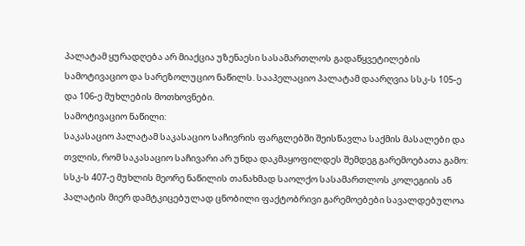პალატამ ყურადღება არ მიაქცია უზენაესი სასამართლოს გადაწყვეტილების სამოტივაციო და სარეზოლუციო ნაწილს. სააპელაციო პალატამ დაარღვია სსკ-ს 105-ე და 106-ე მუხლების მოთხოვნები.
სამოტივაციო ნაწილი:
საკასაციო პალატამ საკასაციო საჩივრის ფარგლებში შეისწავლა საქმის მასალები და თვლის, რომ საკასაციო საჩივარი არ უნდა დაკმაყოფილდეს შემდეგ გარემოებათა გამო:
სსკ-ს 407-ე მუხლის მეორე ნაწილის თანახმად საოლქო სასამართლოს კოლეგიის ან პალატის მიერ დამტკიცებულად ცნობილი ფაქტობრივი გარემოებები სავალდებულოა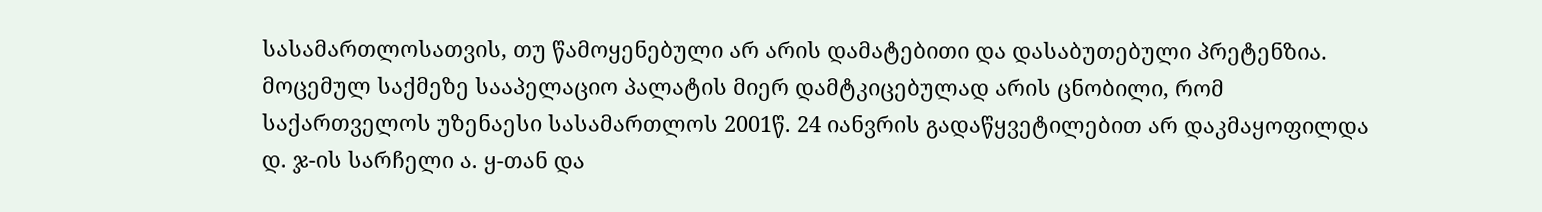სასამართლოსათვის, თუ წამოყენებული არ არის დამატებითი და დასაბუთებული პრეტენზია.
მოცემულ საქმეზე სააპელაციო პალატის მიერ დამტკიცებულად არის ცნობილი, რომ საქართველოს უზენაესი სასამართლოს 2001წ. 24 იანვრის გადაწყვეტილებით არ დაკმაყოფილდა დ. ჯ-ის სარჩელი ა. ყ-თან და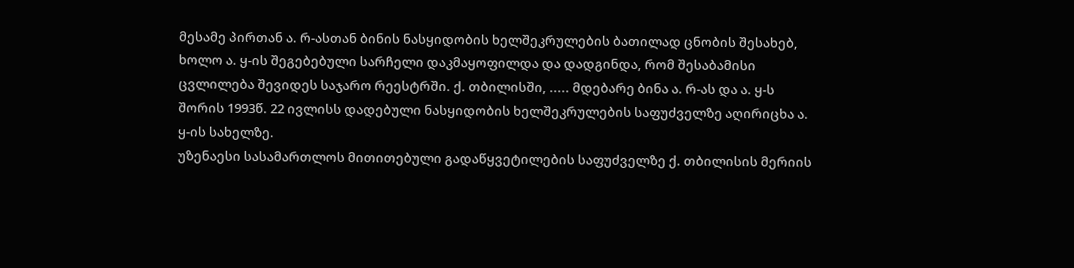მესამე პირთან ა. რ-ასთან ბინის ნასყიდობის ხელშეკრულების ბათილად ცნობის შესახებ, ხოლო ა. ყ-ის შეგებებული სარჩელი დაკმაყოფილდა და დადგინდა, რომ შესაბამისი ცვლილება შევიდეს საჯარო რეესტრში. ქ. თბილისში, ..... მდებარე ბინა ა. რ-ას და ა. ყ-ს შორის 1993წ. 22 ივლისს დადებული ნასყიდობის ხელშეკრულების საფუძველზე აღირიცხა ა. ყ-ის სახელზე.
უზენაესი სასამართლოს მითითებული გადაწყვეტილების საფუძველზე ქ. თბილისის მერიის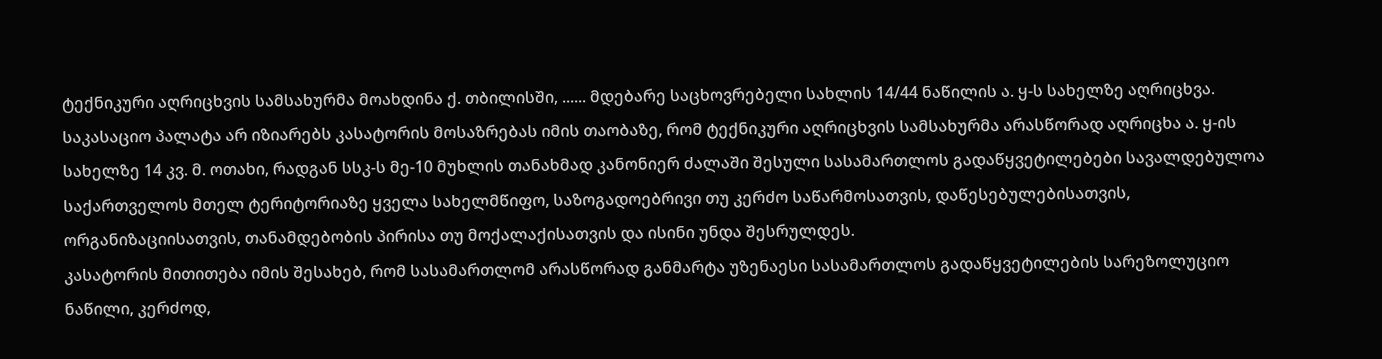ტექნიკური აღრიცხვის სამსახურმა მოახდინა ქ. თბილისში, ...... მდებარე საცხოვრებელი სახლის 14/44 ნაწილის ა. ყ-ს სახელზე აღრიცხვა.
საკასაციო პალატა არ იზიარებს კასატორის მოსაზრებას იმის თაობაზე, რომ ტექნიკური აღრიცხვის სამსახურმა არასწორად აღრიცხა ა. ყ-ის სახელზე 14 კვ. მ. ოთახი, რადგან სსკ-ს მე-10 მუხლის თანახმად კანონიერ ძალაში შესული სასამართლოს გადაწყვეტილებები სავალდებულოა საქართველოს მთელ ტერიტორიაზე ყველა სახელმწიფო, საზოგადოებრივი თუ კერძო საწარმოსათვის, დაწესებულებისათვის, ორგანიზაციისათვის, თანამდებობის პირისა თუ მოქალაქისათვის და ისინი უნდა შესრულდეს.
კასატორის მითითება იმის შესახებ, რომ სასამართლომ არასწორად განმარტა უზენაესი სასამართლოს გადაწყვეტილების სარეზოლუციო ნაწილი, კერძოდ,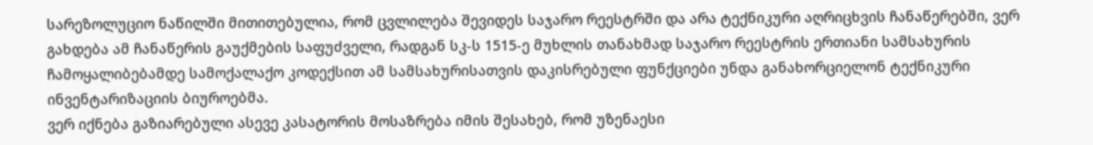სარეზოლუციო ნაწილში მითითებულია, რომ ცვლილება შევიდეს საჯარო რეესტრში და არა ტექნიკური აღრიცხვის ჩანაწერებში, ვერ გახდება ამ ჩანაწერის გაუქმების საფუძველი, რადგან სკ-ს 1515-ე მუხლის თანახმად საჯარო რეესტრის ერთიანი სამსახურის ჩამოყალიბებამდე სამოქალაქო კოდექსით ამ სამსახურისათვის დაკისრებული ფუნქციები უნდა განახორციელონ ტექნიკური ინვენტარიზაციის ბიუროებმა.
ვერ იქნება გაზიარებული ასევე კასატორის მოსაზრება იმის შესახებ, რომ უზენაესი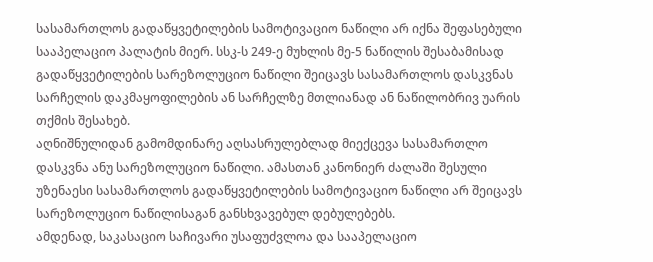სასამართლოს გადაწყვეტილების სამოტივაციო ნაწილი არ იქნა შეფასებული სააპელაციო პალატის მიერ. სსკ-ს 249-ე მუხლის მე-5 ნაწილის შესაბამისად გადაწყვეტილების სარეზოლუციო ნაწილი შეიცავს სასამართლოს დასკვნას სარჩელის დაკმაყოფილების ან სარჩელზე მთლიანად ან ნაწილობრივ უარის თქმის შესახებ.
აღნიშნულიდან გამომდინარე აღსასრულებლად მიექცევა სასამართლო დასკვნა ანუ სარეზოლუციო ნაწილი. ამასთან კანონიერ ძალაში შესული უზენაესი სასამართლოს გადაწყვეტილების სამოტივაციო ნაწილი არ შეიცავს სარეზოლუციო ნაწილისაგან განსხვავებულ დებულებებს.
ამდენად, საკასაციო საჩივარი უსაფუძვლოა და სააპელაციო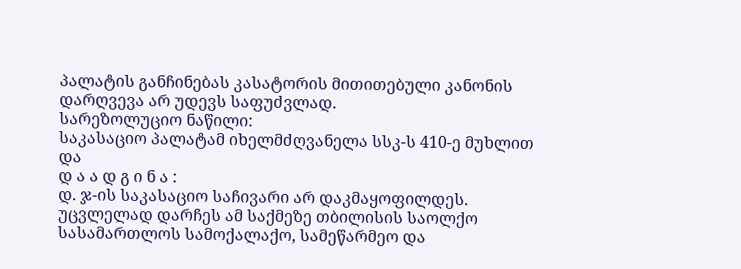პალატის განჩინებას კასატორის მითითებული კანონის დარღვევა არ უდევს საფუძვლად.
სარეზოლუციო ნაწილი:
საკასაციო პალატამ იხელმძღვანელა სსკ-ს 410-ე მუხლით და
დ ა ა დ გ ი ნ ა :
დ. ჯ-ის საკასაციო საჩივარი არ დაკმაყოფილდეს.
უცვლელად დარჩეს ამ საქმეზე თბილისის საოლქო სასამართლოს სამოქალაქო, სამეწარმეო და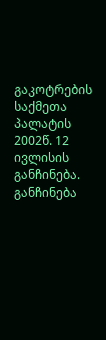გაკოტრების საქმეთა პალატის 2002წ. 12 ივლისის განჩინება.
განჩინება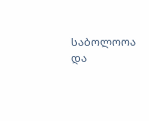საბოლოოა და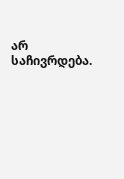არ საჩივრდება.